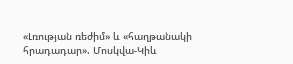«Լռության ռեժիմ» և «հաղթանակի հրադադար». Մոսկվա-Կիև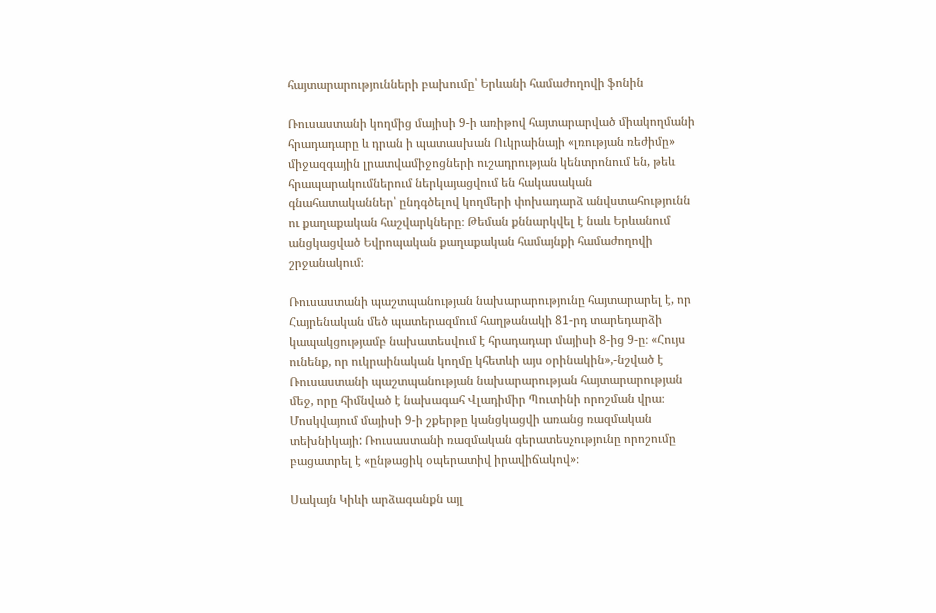հայտարարությունների բախումը՝ Երևանի համաժողովի ֆոնին

Ռուսաստանի կողմից մայիսի 9-ի առիթով հայտարարված միակողմանի հրադադարը և դրան ի պատասխան Ուկրաինայի «լռության ռեժիմը» միջազգային լրատվամիջոցների ուշադրության կենտրոնում են, թեև հրապարակումներում ներկայացվում են հակասական գնահատականներ՝ ընդգծելով կողմերի փոխադարձ անվստահությունն ու քաղաքական հաշվարկները։ Թեման քննարկվել է նաև Երևանում անցկացված Եվրոպական քաղաքական համայնքի համաժողովի շրջանակում։

Ռուսաստանի պաշտպանության նախարարությունը հայտարարել է, որ Հայրենական մեծ պատերազմում հաղթանակի 81-րդ տարեդարձի կապակցությամբ նախատեսվում է հրադադար մայիսի 8-ից 9-ը։ «Հույս ունենք, որ ուկրաինական կողմը կհետևի այս օրինակին»,-նշված է Ռուսաստանի պաշտպանության նախարարության հայտարարության մեջ, որը հիմնված է նախագահ Վլադիմիր Պուտինի որոշման վրա։ Մոսկվայում մայիսի 9-ի շքերթը կանցկացվի առանց ռազմական տեխնիկայի: Ռուսաստանի ռազմական գերատեսչությունը որոշումը բացատրել է «ընթացիկ օպերատիվ իրավիճակով»։

Սակայն Կիևի արձագանքն այլ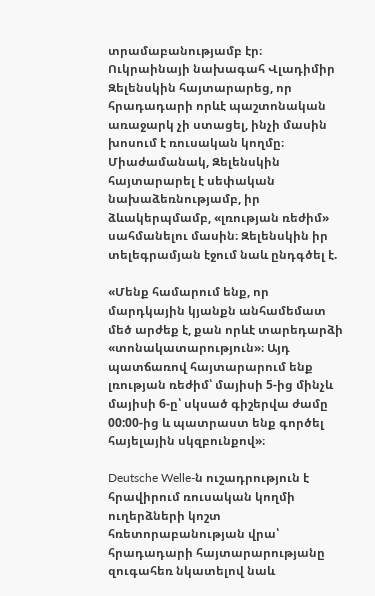տրամաբանությամբ էր։ Ուկրաինայի նախագահ Վլադիմիր Զելենսկին հայտարարեց, որ հրադադարի որևէ պաշտոնական առաջարկ չի ստացել, ինչի մասին խոսում է ռուսական կողմը։ Միաժամանակ, Զելենսկին հայտարարել է սեփական նախաձեռնությամբ, իր ձևակերպմամբ, «լռության ռեժիմ» սահմանելու մասին։ Զելենսկին իր տելեգրամյան էջում նաև ընդգծել է.

«Մենք համարում ենք, որ մարդկային կյանքն անհամեմատ մեծ արժեք է, քան որևէ տարեդարձի «տոնակատարություն»։ Այդ պատճառով հայտարարում ենք լռության ռեժիմ՝ մայիսի 5-ից մինչև մայիսի 6-ը՝ սկսած գիշերվա ժամը 00:00-ից և պատրաստ ենք գործել հայելային սկզբունքով»։

Deutsche Welle-ն ուշադրություն է հրավիրում ռուսական կողմի ուղերձների կոշտ հռետորաբանության վրա՝ հրադադարի հայտարարությանը զուգահեռ նկատելով նաև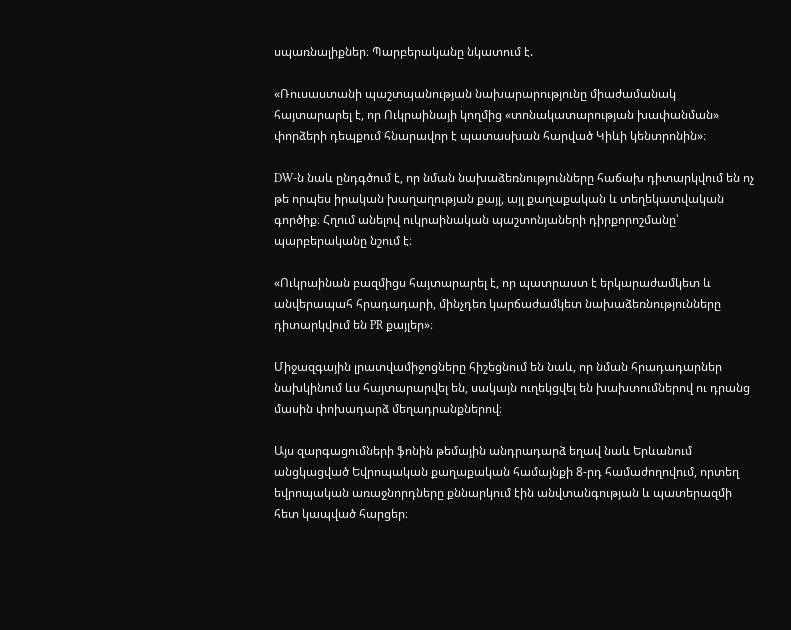սպառնալիքներ։ Պարբերականը նկատում է.

«Ռուսաստանի պաշտպանության նախարարությունը միաժամանակ հայտարարել է, որ Ուկրաինայի կողմից «տոնակատարության խափանման» փորձերի դեպքում հնարավոր է պատասխան հարված Կիևի կենտրոնին»։

DW-ն նաև ընդգծում է, որ նման նախաձեռնությունները հաճախ դիտարկվում են ոչ թե որպես իրական խաղաղության քայլ, այլ քաղաքական և տեղեկատվական գործիք։ Հղում անելով ուկրաինական պաշտոնյաների դիրքորոշմանը՝ պարբերականը նշում է։

«Ուկրաինան բազմիցս հայտարարել է, որ պատրաստ է երկարաժամկետ և անվերապահ հրադադարի, մինչդեռ կարճաժամկետ նախաձեռնությունները դիտարկվում են PR քայլեր»։

Միջազգային լրատվամիջոցները հիշեցնում են նաև, որ նման հրադադարներ նախկինում ևս հայտարարվել են, սակայն ուղեկցվել են խախտումներով ու դրանց մասին փոխադարձ մեղադրանքներով։

Այս զարգացումների ֆոնին թեմային անդրադարձ եղավ նաև Երևանում անցկացված Եվրոպական քաղաքական համայնքի 8-րդ համաժողովում, որտեղ եվրոպական առաջնորդները քննարկում էին անվտանգության և պատերազմի հետ կապված հարցեր։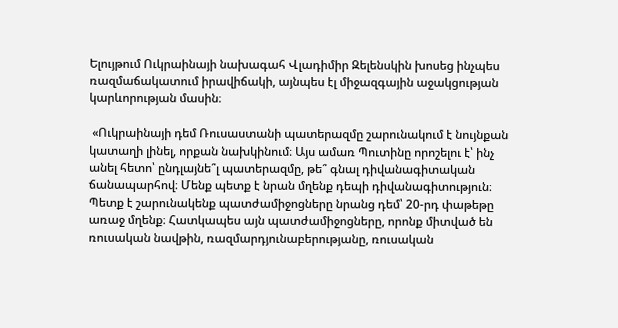Ելույթում Ուկրաինայի նախագահ Վլադիմիր Զելենսկին խոսեց ինչպես ռազմաճակատում իրավիճակի, այնպես էլ միջազգային աջակցության կարևորության մասին։

 «Ուկրաինայի դեմ Ռուսաստանի պատերազմը շարունակում է նույնքան կատաղի լինել, որքան նախկինում։ Այս ամառ Պուտինը որոշելու է՝ ինչ անել հետո՝ ընդլայնե՞լ պատերազմը, թե՞ գնալ դիվանագիտական ճանապարհով։ Մենք պետք է նրան մղենք դեպի դիվանագիտություն։ Պետք է շարունակենք պատժամիջոցները նրանց դեմ՝ 20-րդ փաթեթը առաջ մղենք։ Հատկապես այն պատժամիջոցները, որոնք միտված են ռուսական նավթին, ռազմարդյունաբերությանը, ռուսական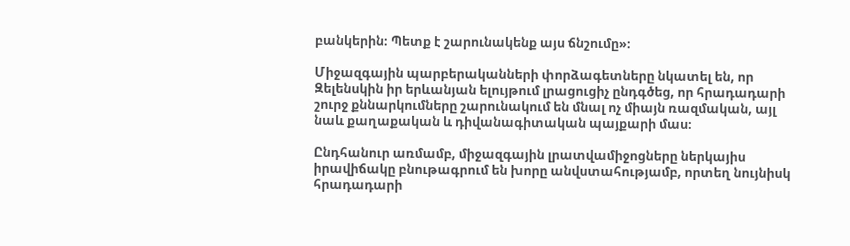բանկերին։ Պետք է շարունակենք այս ճնշումը»։

Միջազգային պարբերականների փորձագետները նկատել են, որ Զելենսկին իր երևանյան ելույթում լրացուցիչ ընդգծեց, որ հրադադարի շուրջ քննարկումները շարունակում են մնալ ոչ միայն ռազմական, այլ նաև քաղաքական և դիվանագիտական պայքարի մաս։

Ընդհանուր առմամբ, միջազգային լրատվամիջոցները ներկայիս իրավիճակը բնութագրում են խորը անվստահությամբ, որտեղ նույնիսկ հրադադարի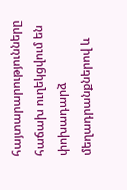հայտարարությունները հաճախ ուղեկցվում են փոխադարձ մեղադրանքներով և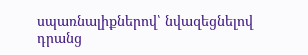սպառնալիքներով՝ նվազեցնելով դրանց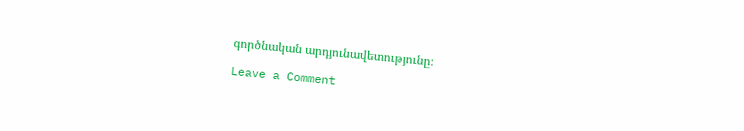գործնական արդյունավետությունը։

Leave a Comment